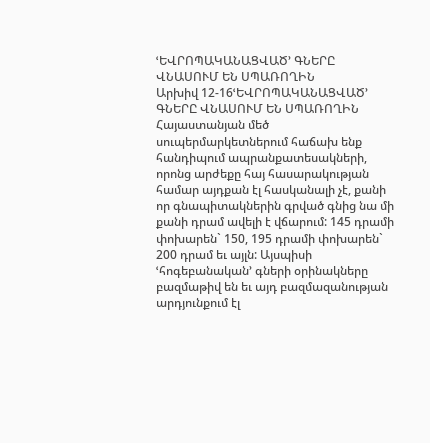ՙԵՎՐՈՊԱԿԱՆԱՑՎԱԾ՚ ԳՆԵՐԸ ՎՆԱՍՈՒՄ ԵՆ ՍՊԱՌՈՂԻՆ
Արխիվ 12-16ՙԵՎՐՈՊԱԿԱՆԱՑՎԱԾ՚ ԳՆԵՐԸ ՎՆԱՍՈՒՄ ԵՆ ՍՊԱՌՈՂԻՆ
Հայաստանյան մեծ սուպերմարկետներում հաճախ ենք հանդիպում ապրանքատեսակների, որոնց արժեքը հայ հասարակության համար այդքան էլ հասկանալի չէ, քանի որ գնապիտակներին գրված գնից նա մի քանի դրամ ավելի է վճարում: 145 դրամի փոխարեն` 150, 195 դրամի փոխարեն` 200 դրամ եւ այլն: Այսպիսի ՙհոգեբանական՚ գների օրինակները բազմաթիվ են եւ այդ բազմազանության արդյունքում էլ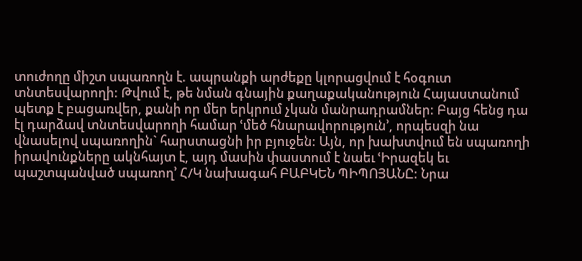տուժողը միշտ սպառողն է. ապրանքի արժեքը կլորացվում է հօգուտ տնտեսվարողի: Թվում է, թե նման գնային քաղաքականություն Հայաստանում պետք է բացառվեր, քանի որ մեր երկրում չկան մանրադրամներ: Բայց հենց դա էլ դարձավ տնտեսվարողի համար ՙմեծ հնարավորություն՚, որպեսզի նա վնասելով սպառողին` հարստացնի իր բյուջեն: Այն, որ խախտվում են սպառողի իրավունքները ակնհայտ է, այդ մասին փաստում է նաեւ ՙԻրազեկ եւ պաշտպանված սպառող՚ Հ/Կ նախագահ ԲԱԲԿԵՆ ՊԻՊՈՅԱՆԸ: Նրա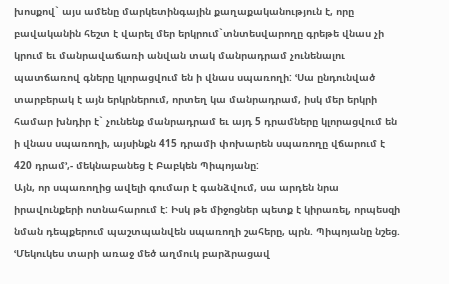խոսքով` այս ամենը մարկետինգային քաղաքականություն է, որը բավականին հեշտ է վարել մեր երկրում`տնտեսվարողը գրեթե վնաս չի կրում եւ մանրավաճառի անվան տակ մանրադրամ չունենալու պատճառով գները կլորացվում են ի վնաս սպառողի: ՙՍա ընդունված տարբերակ է այն երկրներում, որտեղ կա մանրադրամ, իսկ մեր երկրի համար խնդիր է` չունենք մանրադրամ եւ այդ 5 դրամները կլորացվում են ի վնաս սպառողի, այսինքն 415 դրամի փոխարեն սպառողը վճարում է 420 դրամ՚,- մեկնաբանեց է Բաբկեն Պիպոյանը:
Այն, որ սպառողից ավելի գումար է գանձվում, սա արդեն նրա իրավունքերի ոտնահարում է: Իսկ թե միջոցներ պետք է կիրառել, որպեսզի նման դեպքերում պաշտպանվեն սպառողի շահերը, պրն. Պիպոյանը նշեց. ՙՄեկուկես տարի առաջ մեծ աղմուկ բարձրացավ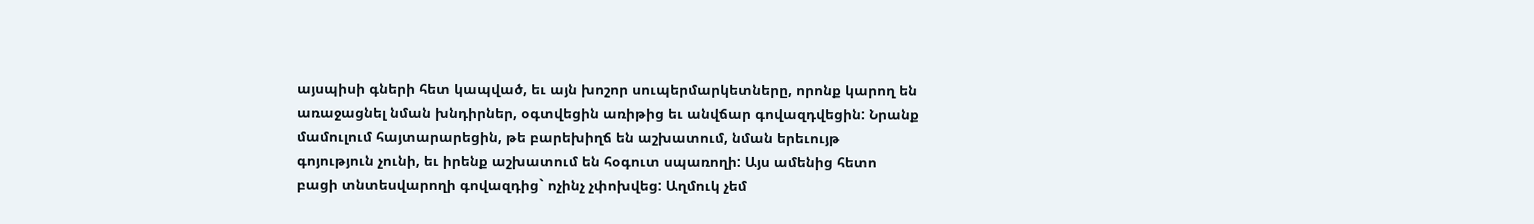այսպիսի գների հետ կապված, եւ այն խոշոր սուպերմարկետները, որոնք կարող են առաջացնել նման խնդիրներ, օգտվեցին առիթից եւ անվճար գովազդվեցին: Նրանք մամուլում հայտարարեցին, թե բարեխիղճ են աշխատում, նման երեւույթ գոյություն չունի, եւ իրենք աշխատում են հօգուտ սպառողի: Այս ամենից հետո բացի տնտեսվարողի գովազդից` ոչինչ չփոխվեց: Աղմուկ չեմ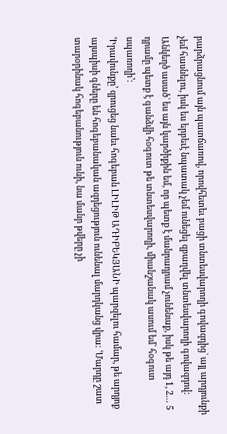բարձրացնում այն պատճառով, որովհետեւ բացի տնտեսվարողի գովազդից` այլ արդյունքի չեմ հասնելու, իսկ ես երբեւէ նպատակ չեմ ունեցել զբաղվել տնտեսվարողի գովազդով: Անկեղծ ասած` ես այն կարծիքին եմ, որ պետք է մանրադրամ չունենաք, իսկ թե այդ 1, 2… 5 դրամը պետք է գանձվի հօգուտ թե տնտեսվարողի, միանշանակ ասում եմ` հօգուտ սպառողի՚:
ՙԻրավունքը՚ զրուցեց նաեւ հոգեբան ԼԻԼԻԹ ԱԴԻԲԵԿՅԱՆԻ պարզելու համար, թե արդյոք այսպիսի գները են հոգեբանական ազդեցություն ունենալ մարդկանց վրա: ՙՄարդը շատ տարօրինակ հոգեբանություն ունի, նա մանր թվերը չի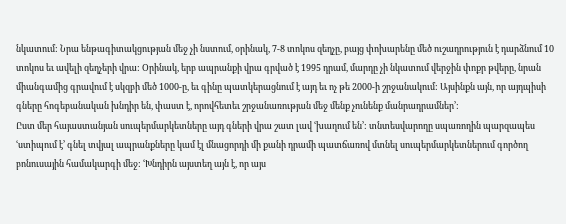նկատում: Նրա ենթագիտակցության մեջ չի նստում, օրինակ, 7-8 տոկոս զեղչը, բայց փոխարենը մեծ ուշադրություն է դարձնում 10 տոկոս եւ ավելի զեղչերի վրա: Օրինակ, երբ ապրանքի վրա գրված է 1995 դրամ, մարդը չի նկատում վերջին փոքր թվերը, նրան միանգամից գրավում է սկզբի մեծ 1000-ը, եւ գինը պատկերացնում է այդ եւ ոչ թե 2000-ի շրջանակում: Այսինքն այն, որ այդպիսի գները հոգեբանական խնդիր են, փաստ է, որովհետեւ շրջանառության մեջ մենք չունենք մանրադրամներ՚:
Ըստ մեր հայաստանյան սուպերմարկետները այդ գների վրա շատ լավ ՙխաղում են՚: տնտեսվարողը սպառողին պարզապես ՙստիպում է՚ գնել տվյալ ապրանքները կամ էլ մնացորդի մի քանի դրամի պատճառով մտնել սուպերմարկետներում գործող բոնուսային համակարգի մեջ: ՙԽնդիրն այստեղ այն է, որ այս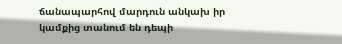ճանապարհով մարդուն անկախ իր կամքից տանում են դեպի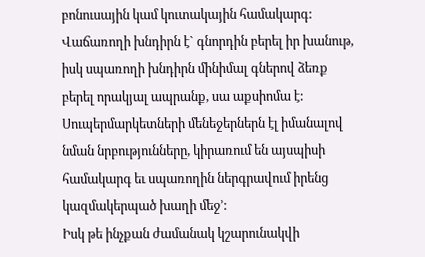բոնուսային կամ կուտակային համակարգ: Վաճառողի խնդիրն է` գնորդին բերել իր խանութ, իսկ սպառողի խնդիրն մինիմալ գներով ձեռք բերել որակյալ ապրանք, սա աքսիոմա է: Սուպերմարկետների մենեջերներն էլ իմանալով նման նրբությունները, կիրառում են այսպիսի համակարգ եւ սպառողին ներգրավում իրենց կազմակերպած խաղի մեջ՚:
Իսկ թե ինչքան ժամանակ կշարունակվի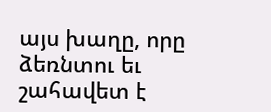այս խաղը, որը ձեռնտու եւ շահավետ է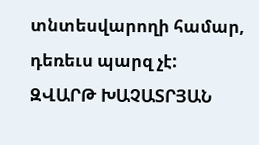տնտեսվարողի համար, դեռեւս պարզ չէ:
ԶՎԱՐԹ ԽԱՉԱՏՐՅԱՆ